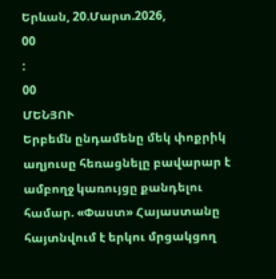Երևան, 20.Մարտ.2026,
00
:
00
ՄԵՆՅՈՒ
Երբեմն ընդամենը մեկ փոքրիկ աղյուսը հեռացնելը բավարար է ամբողջ կառույցը քանդելու համար. «Փաստ» Հայաստանը հայտնվում է երկու մրցակցող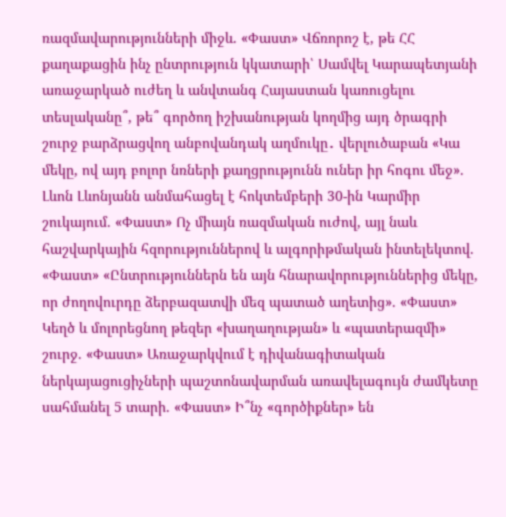ռազմավարությունների միջև. «Փաստ» Վճռորոշ է, թե ՀՀ քաղաքացին ինչ ընտրություն կկատարի՝ Սամվել Կարապետյանի առաջարկած ուժեղ և անվտանգ Հայաստան կառուցելու տեսլականը՞, թե՞ գործող իշխանության կողմից այդ ծրագրի շուրջ բարձրացվող անբովանդակ աղմուկը․ վերլուծաբան «Կա մեկը, ով այդ բոլոր նռների քաղցրությունն ուներ իր հոգու մեջ». Լևոն Լևոնյանն անմահացել է հոկտեմբերի 30-ին Կարմիր շուկայում. «Փաստ» Ոչ միայն ռազմական ուժով, այլ նաև հաշվարկային հզորություններով և ալգորիթմական ինտելեկտով. «Փաստ» «Ընտրություններն են այն հնարավորություններից մեկը, որ ժողովուրդը ձերբազատվի մեզ պատած աղետից». «Փաստ» Կեղծ և մոլորեցնող թեզեր «խաղաղության» և «պատերազմի» շուրջ. «Փաստ» Առաջարկվում է դիվանագիտական ներկայացուցիչների պաշտոնավարման առավելագույն ժամկետը սահմանել 5 տարի. «Փաստ» Ի՞նչ «գործիքներ» են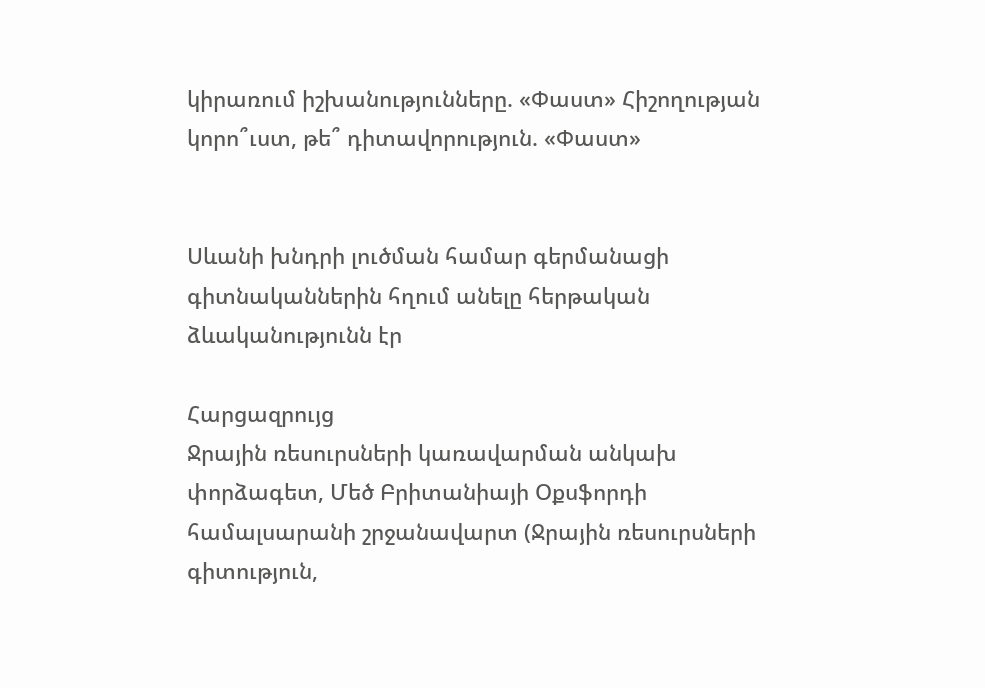կիրառում իշխանությունները. «Փաստ» Հիշողության կորո՞ւստ, թե՞ դիտավորություն. «Փաստ»


Սևանի խնդրի լուծման համար գերմանացի գիտնականներին հղում անելը հերթական ձևականությունն էր

Հարցազրույց
Ջրային ռեսուրսների կառավարման անկախ փորձագետ, Մեծ Բրիտանիայի Օքսֆորդի համալսարանի շրջանավարտ (Ջրային ռեսուրսների գիտություն,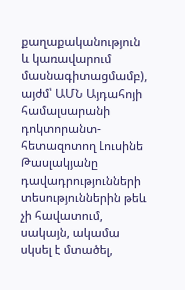քաղաքականություն և կառավարում մասնագիտացմամբ), այժմ՝ ԱՄՆ Այդահոյի համալսարանի դոկտորանտ-հետազոտող Լուսինե Թասլակյանը դավադրությունների տեսություններին թեև չի հավատում, սակայն, ակամա սկսել է մտածել,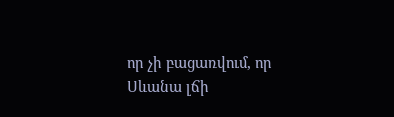որ չի բացառվում, որ Սևանա լճի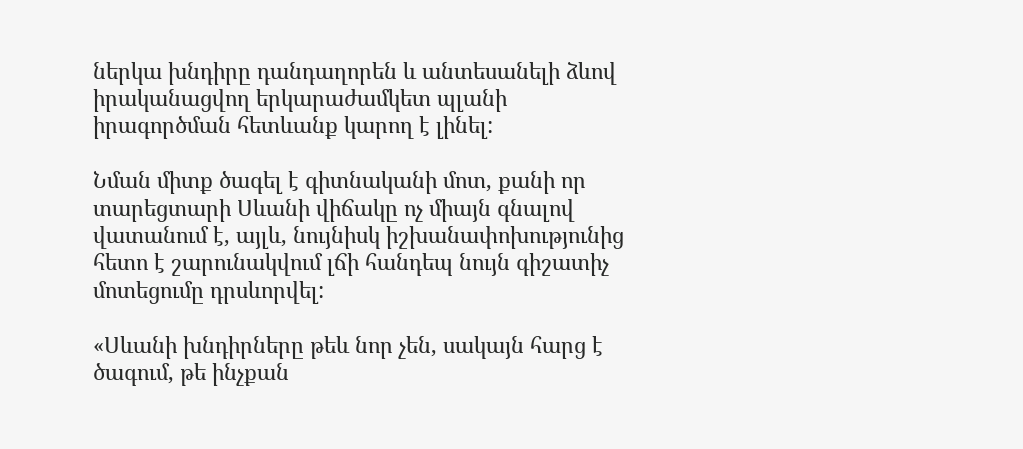ներկա խնդիրը դանդաղորեն և անտեսանելի ձևով իրականացվող երկարաժամկետ պլանի իրագործման հետևանք կարող է լինել:

Նման միտք ծագել է գիտնականի մոտ, քանի որ տարեցտարի Սևանի վիճակը ոչ միայն գնալով վատանում է, այլև, նույնիսկ իշխանափոխությունից հետո է շարունակվում լճի հանդեպ նույն գիշատիչ մոտեցումը դրսևորվել:

«Սևանի խնդիրները թեև նոր չեն, սակայն հարց է ծագում, թե ինչքան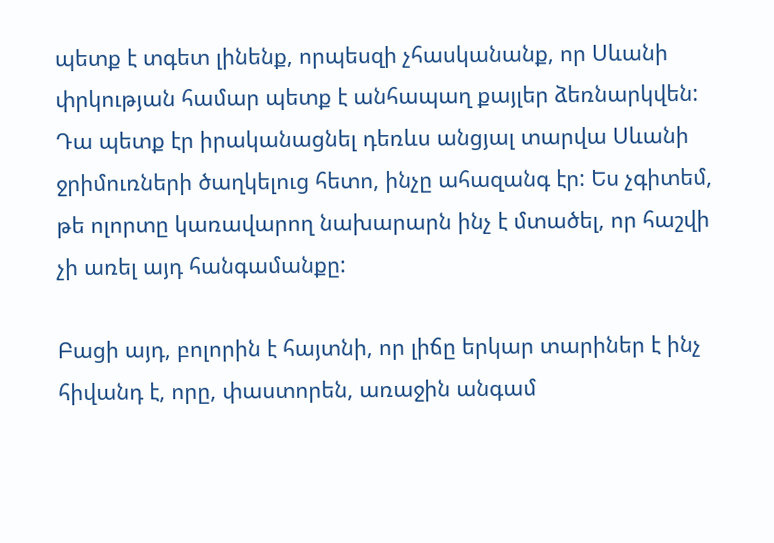պետք է տգետ լինենք, որպեսզի չհասկանանք, որ Սևանի փրկության համար պետք է անհապաղ քայլեր ձեռնարկվեն: Դա պետք էր իրականացնել դեռևս անցյալ տարվա Սևանի ջրիմուռների ծաղկելուց հետո, ինչը ահազանգ էր: Ես չգիտեմ, թե ոլորտը կառավարող նախարարն ինչ է մտածել, որ հաշվի չի առել այդ հանգամանքը:

Բացի այդ, բոլորին է հայտնի, որ լիճը երկար տարիներ է ինչ հիվանդ է, որը, փաստորեն, առաջին անգամ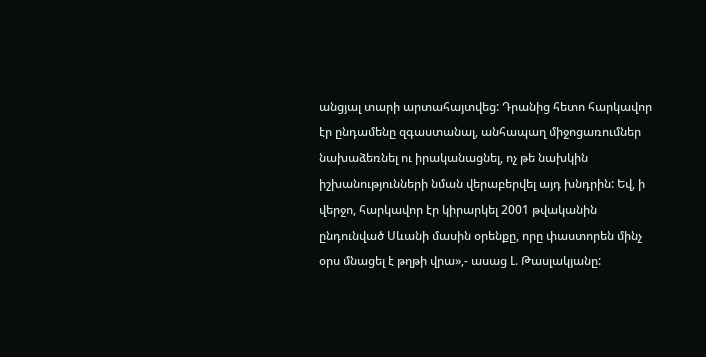անցյալ տարի արտահայտվեց: Դրանից հետո հարկավոր էր ընդամենը զգաստանալ, անհապաղ միջոցառումներ նախաձեռնել ու իրականացնել, ոչ թե նախկին իշխանությունների նման վերաբերվել այդ խնդրին: Եվ, ի վերջո, հարկավոր էր կիրարկել 2001 թվականին ընդունված Սևանի մասին օրենքը, որը փաստորեն մինչ օրս մնացել է թղթի վրա»,- ասաց Լ. Թասլակյանը: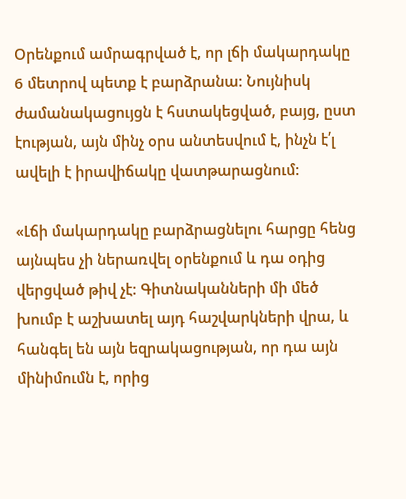Օրենքում ամրագրված է, որ լճի մակարդակը 6 մետրով պետք է բարձրանա: Նույնիսկ ժամանակացույցն է հստակեցված, բայց, ըստ էության, այն մինչ օրս անտեսվում է, ինչն է՛լ ավելի է իրավիճակը վատթարացնում:

«Լճի մակարդակը բարձրացնելու հարցը հենց այնպես չի ներառվել օրենքում և դա օդից վերցված թիվ չէ: Գիտնականների մի մեծ խումբ է աշխատել այդ հաշվարկների վրա, և հանգել են այն եզրակացության, որ դա այն մինիմումն է, որից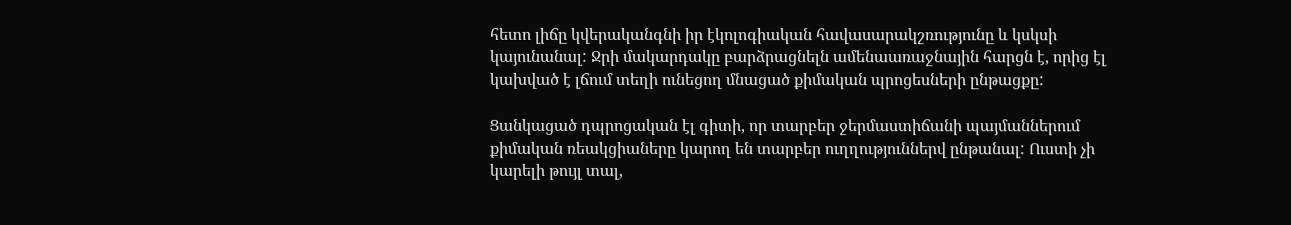հետո լիճը կվերականգնի իր էկոլոգիական հավասարակշռությունը և կսկսի կայունանալ: Ջրի մակարդակը բարձրացնելն ամենաառաջնային հարցն է, որից էլ կախված է լճում տեղի ունեցող մնացած քիմական պրոցեսների ընթացքը:

Ցանկացած դպրոցական էլ գիտի, որ տարբեր ջերմաստիճանի պայմաններում քիմական ռեակցիաները կարող են տարբեր ուղղություններվ ընթանալ: Ուստի չի կարելի թույլ տալ,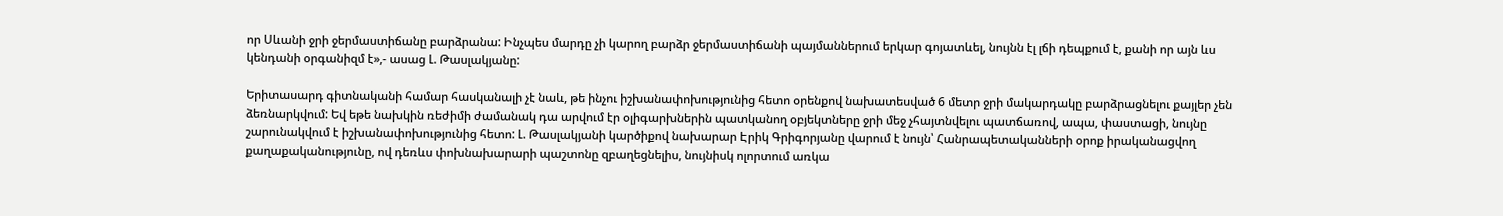որ Սևանի ջրի ջերմաստիճանը բարձրանա: Ինչպես մարդը չի կարող բարձր ջերմաստիճանի պայմաններում երկար գոյատևել, նույնն էլ լճի դեպքում է, քանի որ այն ևս կենդանի օրգանիզմ է»,- ասաց Լ. Թասլակյանը:

Երիտասարդ գիտնականի համար հասկանալի չէ նաև, թե ինչու իշխանափոխությունից հետո օրենքով նախատեսված 6 մետր ջրի մակարդակը բարձրացնելու քայլեր չեն ձեռնարկվում: Եվ եթե նախկին ռեժիմի ժամանակ դա արվում էր օլիգարխներին պատկանող օբյեկտները ջրի մեջ չհայտնվելու պատճառով, ապա, փաստացի, նույնը շարունակվում է իշխանափոխությունից հետո: Լ. Թասլակյանի կարծիքով նախարար Էրիկ Գրիգորյանը վարում է նույն՝ Հանրապետականների օրոք իրականացվող քաղաքականությունը, ով դեռևս փոխնախարարի պաշտոնը զբաղեցնելիս, նույնիսկ ոլորտում առկա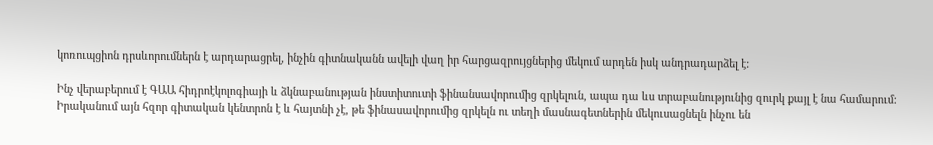կոռուպցիոն դրսևորումներն է արդարացրել, ինչին գիտնականն ավելի վաղ իր հարցազրույցներից մեկում արդեն իսկ անդրադարձել է:

Ինչ վերաբերում է ԳԱԱ հիդրոէկոլոգիայի և ձկնաբանության ինստիտուտի ֆինանսավորումից զրկելուն, ապա դա ևս տրաբանությունից զուրկ քայլ է նա համարում: Իրականում այն հզոր գիտական կենտրոն է և հայտնի չէ, թե ֆինասավորումից զրկելն ու տեղի մասնագետներին մեկուսացնելն ինչու են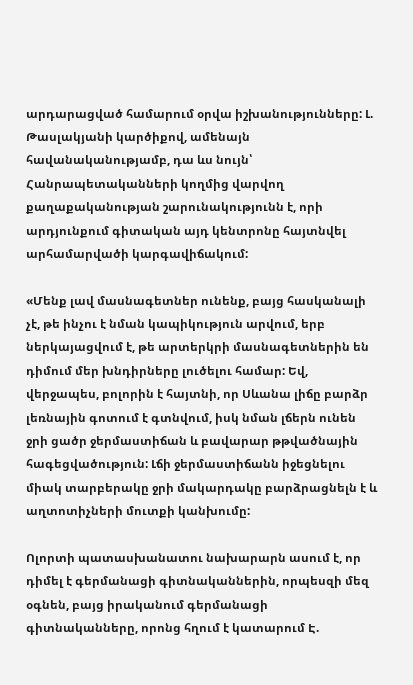արդարացված համարում օրվա իշխանությունները: Լ. Թասլակյանի կարծիքով, ամենայն հավանականությամբ, դա ևս նույն՝ Հանրապետականների կողմից վարվող քաղաքականության շարունակությունն է, որի արդյունքում գիտական այդ կենտրոնը հայտնվել արհամարվածի կարգավիճակում:

«Մենք լավ մասնագետներ ունենք, բայց հասկանալի չէ, թե ինչու է նման կապիկություն արվում, երբ ներկայացվում է, թե արտերկրի մասնագետներին են դիմում մեր խնդիրները լուծելու համար: Եվ, վերջապես, բոլորին է հայտնի, որ Սևանա լիճը բարձր լեռնային գոտում է գտնվում, իսկ նման լճերն ունեն ջրի ցածր ջերմաստիճան և բավարար թթվածնային հագեցվածություն: Լճի ջերմաստիճանն իջեցնելու միակ տարբերակը ջրի մակարդակը բարձրացնելն է և աղտոտիչների մուտքի կանխումը:

Ոլորտի պատասխանատու նախարարն ասում է, որ դիմել է գերմանացի գիտնականներին, որպեսզի մեզ օգնեն, բայց իրականում գերմանացի գիտնականները, որոնց հղում է կատարում Է.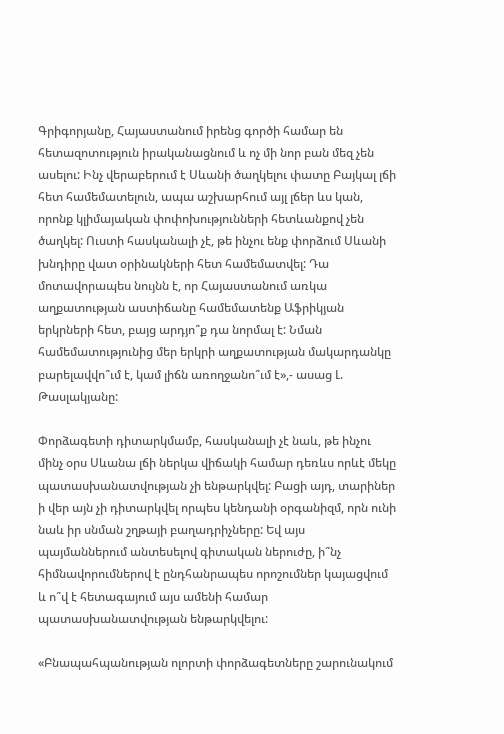Գրիգորյանը, Հայաստանում իրենց գործի համար են հետազոտություն իրականացնում և ոչ մի նոր բան մեզ չեն ասելու: Ինչ վերաբերում է Սևանի ծաղկելու փատը Բայկալ լճի հետ համեմատելուն, ապա աշխարհում այլ լճեր ևս կան, որոնք կլիմայական փոփոխությունների հետևանքով չեն ծաղկել: Ուստի հասկանալի չէ, թե ինչու ենք փորձում Սևանի խնդիրը վատ օրինակների հետ համեմատվել: Դա մոտավորապես նույնն է, որ Հայաստանում առկա աղքատության աստիճանը համեմատենք Աֆրիկյան երկրների հետ, բայց արդյո՞ք դա նորմալ է: Նման համեմատությունից մեր երկրի աղքատության մակարդանկը բարելավվո՞ւմ է, կամ լիճն առողջանո՞ւմ է»,- ասաց Լ. Թասլակյանը:

Փորձագետի դիտարկմամբ, հասկանալի չէ նաև, թե ինչու մինչ օրս Սևանա լճի ներկա վիճակի համար դեռևս որևէ մեկը պատասխանատվության չի ենթարկվել: Բացի այդ, տարիներ ի վեր այն չի դիտարկվել որպես կենդանի օրգանիզմ, որն ունի նաև իր սնման շղթայի բաղադրիչները: Եվ այս պայմաններում անտեսելով գիտական ներուժը, ի՞նչ հիմնավորումներով է ընդհանրապես որոշումներ կայացվում և ո՞վ է հետագայում այս ամենի համար պատասխանատվության ենթարկվելու:

«Բնապահպանության ոլորտի փորձագետները շարունակում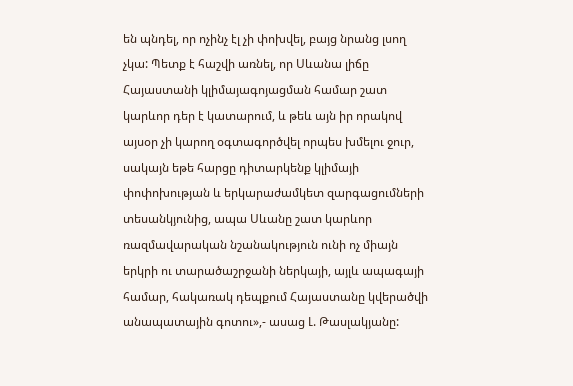են պնդել, որ ոչինչ էլ չի փոխվել, բայց նրանց լսող չկա: Պետք է հաշվի առնել, որ Սևանա լիճը Հայաստանի կլիմայագոյացման համար շատ կարևոր դեր է կատարում, և թեև այն իր որակով այսօր չի կարող օգտագործվել որպես խմելու ջուր, սակայն եթե հարցը դիտարկենք կլիմայի փոփոխության և երկարաժամկետ զարգացումների տեսանկյունից, ապա Սևանը շատ կարևոր ռազմավարական նշանակություն ունի ոչ միայն երկրի ու տարածաշրջանի ներկայի, այլև ապագայի համար, հակառակ դեպքում Հայաստանը կվերածվի անապատային գոտու»,- ասաց Լ. Թասլակյանը: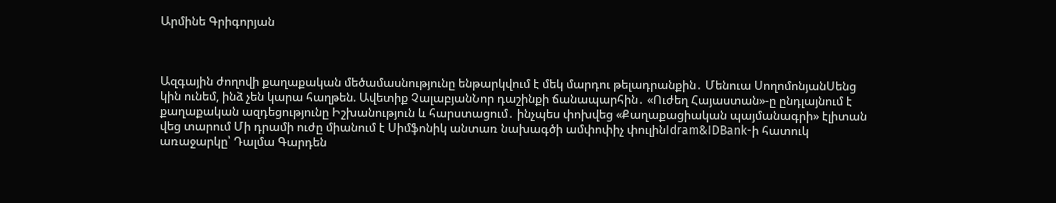Արմինե Գրիգորյան



Ազգային ժողովի քաղաքական մեծամասնությունը ենթարկվում է մեկ մարդու թելադրանքին․ Մենուա ՍողոմոնյանՍենց կին ունեմ, ինձ չեն կարա հաղթեն. Ավետիք ՉալաբյանՆոր դաշինքի ճանապարհին․ «Ուժեղ Հայաստան»-ը ընդլայնում է քաղաքական ազդեցությունը Իշխանություն և հարստացում․ ինչպես փոխվեց «Քաղաքացիական պայմանագրի» էլիտան վեց տարում Մի դրամի ուժը միանում է Սիմֆոնիկ անտառ նախագծի ամփոփիչ փուլինIdram&IDBank-ի հատուկ առաջարկը՝ Դալմա Գարդեն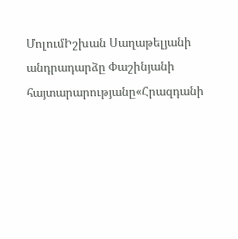ՄոլումԻշխան Սաղաթելյանի անդրադարձը Փաշինյանի հայտարարությանը«Հրազդանի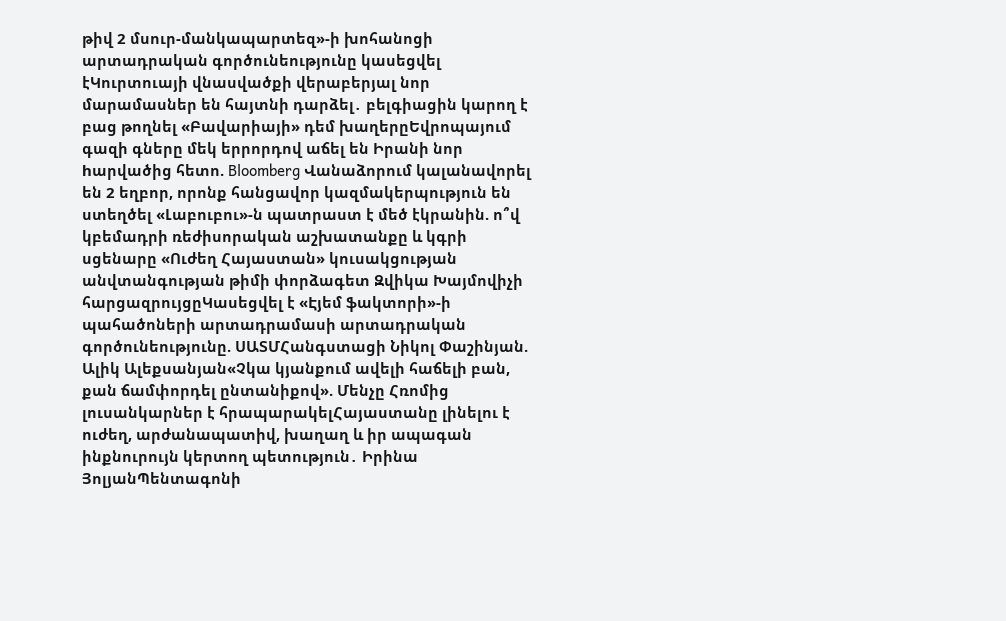թիվ 2 մսուր-մանկապարտեզ»-ի խոհանոցի արտադրական գործունեությունը կասեցվել էԿուրտուայի վնասվածքի վերաբերյալ նոր մարամասներ են հայտնի դարձել․ բելգիացին կարող է բաց թողնել «Բավարիայի» դեմ խաղերըԵվրոպայում գազի գները մեկ երրորդով աճել են Իրանի նոր hարվածից հետո. Bloomberg Վանաձորում կալանավորել են 2 եղբոր, որոնք հանցավոր կազմակերպություն են ստեղծել «Լաբուբու»-ն պատրաստ է մեծ էկրանին. ո՞վ կբեմադրի ռեժիսորական աշխատանքը և կգրի սցենարը «Ուժեղ Հայաստան» կուսակցության անվտանգության թիմի փորձագետ Զվիկա Խայմովիչի հարցազրույցըԿասեցվել է «Էյեմ ֆակտորի»-ի պահածոների արտադրամասի արտադրական գործունեությունը. ՍԱՏՄՀանգստացի Նիկոլ Փաշինյան. Ալիկ Ալեքսանյան«Չկա կյանքում ավելի հաճելի բան, քան ճամփորդել ընտանիքով». Մենչը Հռոմից լուսանկարներ է հրապարակելՀայաստանը լինելու է ուժեղ, արժանապատիվ, խաղաղ և իր ապագան ինքնուրույն կերտող պետություն․ Իրինա ՅոլյանՊենտագոնի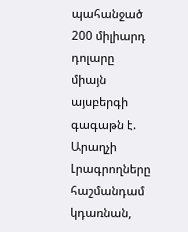պահանջած 200 միլիարդ դոլարը միայն այսբերգի գագաթն է. Արաղչի Լրագրողները հաշմանդամ կդառնան,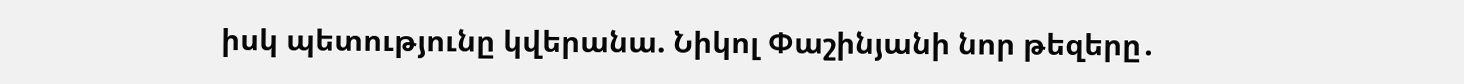իսկ պետությունը կվերանա. Նիկոլ Փաշինյանի նոր թեզերը․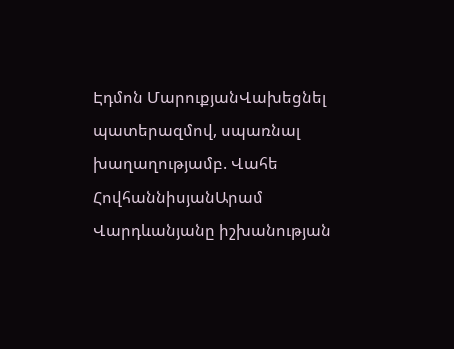Էդմոն ՄարուքյանՎախեցնել պատերազմով, սպառնալ խաղաղությամբ. Վահե ՀովհաննիսյանԱրամ Վարդևանյանը իշխանության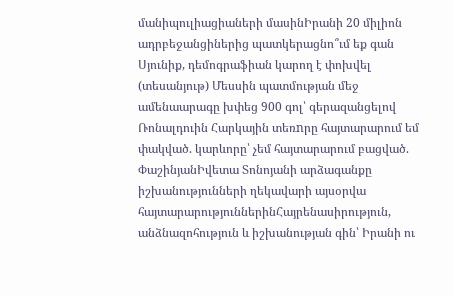մանիպուլիացիաների մասինԻրանի 20 միլիոն ադրբեջանցիներից պատկերացնո՞ւմ եք գան Սյունիք, դեմոգրաֆիան կարող է փոխվել (տեսանյութ) Մեսսին պատմության մեջ ամենաարագը խփեց 900 գոլ՝ գերազանցելով Ռոնալդուին Հարկային տեռnրը հայտարարում եմ փակված. կարևորը՝ չեմ հայտարարում բացված. ՓաշինյանԻվետա Տոնոյանի արձագանքը իշխանությունների ղեկավարի այսօրվա հայտարարություններինՀայրենասիրություն, անձնազոհություն և իշխանության գին՝ Իրանի ու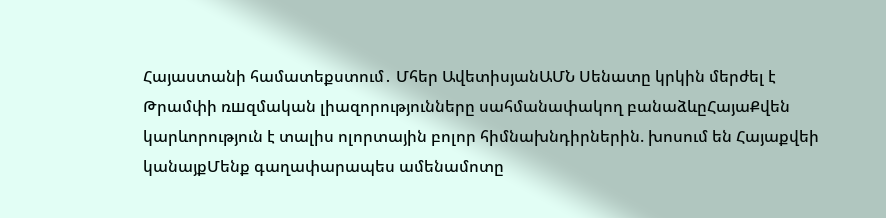Հայաստանի համատեքստում․ Մհեր ԱվետիսյանԱՄՆ Սենատը կրկին մերժել է Թրամփի ռшզմական լիազորությունները սահմանափակող բանաձևըՀայաՔվեն կարևորություն է տալիս ոլորտային բոլոր հիմնախնդիրներին. խոսում են Հայաքվեի կանայքՄենք գաղափարապես ամենամոտը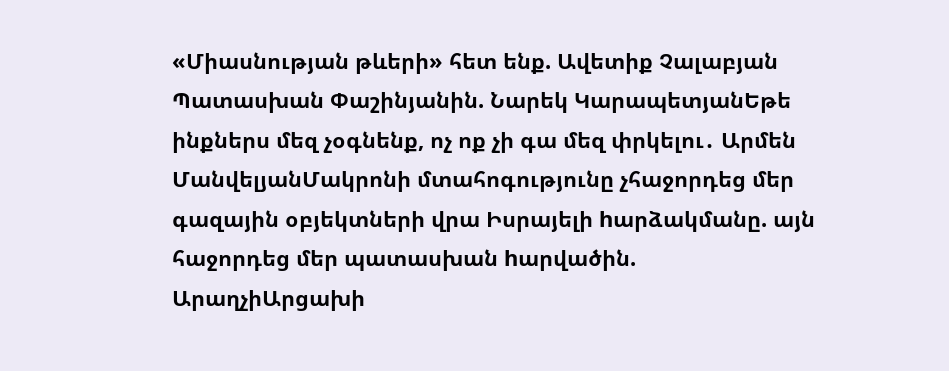«Միասնության թևերի» հետ ենք. Ավետիք Չալաբյան Պատասխան Փաշինյանին. Նարեկ ԿարապետյանԵթե ինքներս մեզ չօգնենք, ոչ ոք չի գա մեզ փրկելու․ Արմեն ՄանվելյանՄակրոնի մտահոգությունը չհաջորդեց մեր գազային օբյեկտների վրա Իսրայելի hարձակմանը. այն հաջորդեց մեր պատասխան hարվածին. ԱրաղչիԱրցախի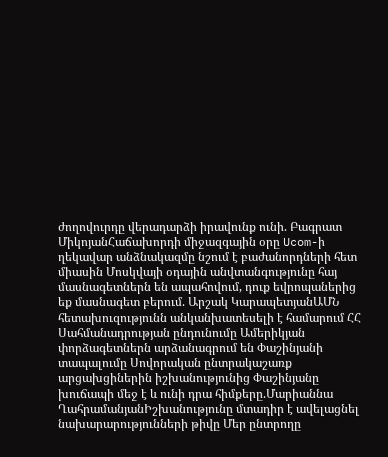ժողովուրդը վերադարձի իրավունք ունի. Բագրատ ՄիկոյանՀաճախորդի միջազգային օրը Ucom-ի ղեկավար անձնակազմը նշում է բաժանորդների հետ միասին Մոսկվայի օդային անվտանգությունը հայ մասնագետներն են ապահովում, դուք եվրոպաներից եք մասնագետ բերում. Արշակ ԿարապետյանԱՄՆ հետախուզությունն անկանխատեսելի է համարում ՀՀ Սահմանադրության ընդունումը Ամերիկյան փորձագետներն արձանագրում են Փաշինյանի տապալումը Սովորական ընտրակաշառք արցախցիներին իշխանությունից Փաշինյանը խուճապի մեջ է և ունի դրա հիմքերը.Մարիաննա ՂահրամանյանԻշխանությունը մտադիր է ավելացնել նախարարությունների թիվը Մեր ընտրողը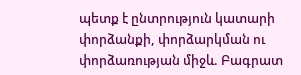պետք է ընտրություն կատարի փորձանքի, փորձարկման ու փորձառության միջև. Բագրատ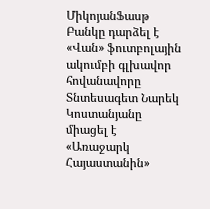ՄիկոյանՖասթ Բանկը դարձել է «Վան» ֆուտբոլային ակումբի գլխավոր հովանավորը Տնտեսագետ Նարեկ Կոստանյանը միացել է «Առաջարկ Հայաստանին»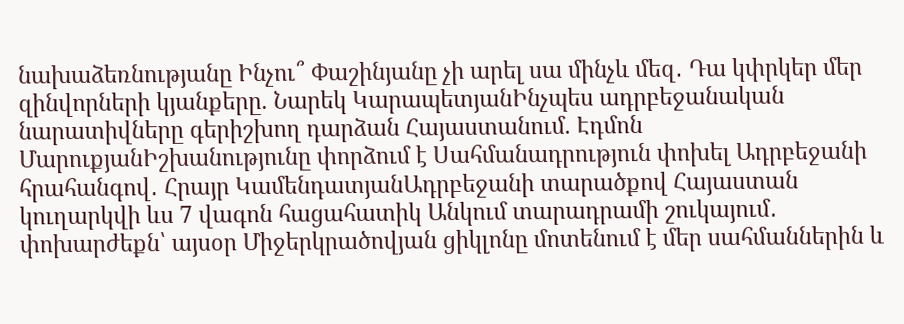նախաձեռնությանը Ինչու՞ Փաշինյանը չի արել սա մինչև մեզ․ Դա կփրկեր մեր զինվորների կյանքերը. Նարեկ ԿարապետյանԻնչպես ադրբեջանական նարատիվները գերիշխող դարձան Հայաստանում. Էդմոն ՄարուքյանԻշխանությունը փորձում է Սահմանադրություն փոխել Ադրբեջանի հրահանգով․ Հրայր ԿամենդատյանԱդրբեջանի տարածքով Հայաստան կուղարկվի ևս 7 վագոն հացահատիկ Անկում տարադրամի շուկայում․ փոխարժեքն՝ այսօր Միջերկրածովյան ցիկլոնը մոտենում է մեր սահմաններին և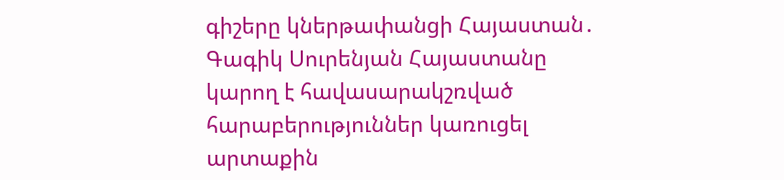գիշերը կներթափանցի Հայաստան․ Գագիկ Սուրենյան Հայաստանը կարող է հավասարակշռված հարաբերություններ կառուցել արտաքին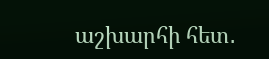աշխարհի հետ․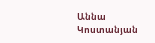Աննա Կոստանյան